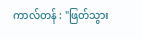ကာလ်တန် : "ဖြတ်သွား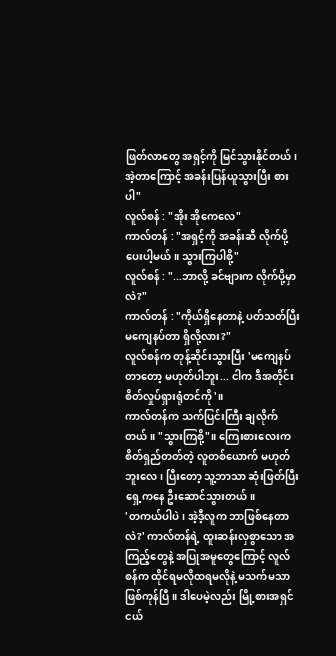ဖြတ်လာတွေ အရှင့်ကို မြင်သွားနိုင်တယ်၊ အဲ့တာကြောင့် အခန်းပြန်ယူသွားပြီး စားပါ"
လူလ်စန် : "အိုး အိုကေလေ"
ကာလ်တန် : "အရှင့်ကို အခန်းဆီ လိုက်ပို့ပေးပါ့မယ်။ သွားကြပါစို့"
လူလ်စန် : "...ဘာလို့ ခင်ဗျားက လိုက်ပို့မှာလဲ?"
ကာလ်တန် : "ကိုယ်ရှိနေတာနဲ့ ပတ်သတ်ပြီး မကျေနပ်တာ ရှိလို့လား?"
လူလ်စန်က တုန့်ဆိုင်းသွားပြီး 'မကျေနပ်တာတော့ မဟုတ်ပါဘူး... ငါက ဒီအတိုင်း စိတ်လှုပ်ရှားရုံတင်ကို'။
ကာလ်တန်က သက်ပြင်းကြီး ချလိုက်တယ်။ "သွားကြစို့"။ ကြေးစားလေးက စိတ်ရှည်တတ်တဲ့ လူတစ်ယောက် မဟုတ်ဘူးလေ၊ ပြီးတော့ သူ့ဘာသာ ဆုံးဖြတ်ပြီး ရှေ့ကနေ ဦးဆောင်သွားတယ်။
'တကယ်ပါပဲ၊ အဲ့ဒီ့လူက ဘာဖြစ်နေတာလဲ?' ကာလ်တန်ရဲ့ ထူးဆန်းလှစွာသော အကြည့်တွေနဲ့ အပြုအမူတွေကြောင့် လူလ်စန်က ထိုင်ရမလိုထရမလိုနဲ့ မသက်မသာဖြစ်ကုန်ပြီ။ ဒါပေမဲ့လည်း မြို့စားအရှင်ငယ်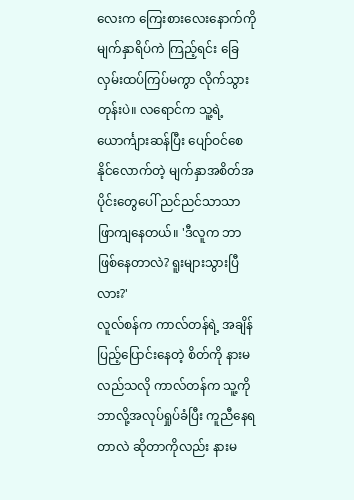လေးက ကြေးစားလေးနောက်ကို မျက်နှာရိပ်ကဲ ကြည့်ရင်း ခြေလှမ်းထပ်ကြပ်မကွာ လိုက်သွားတုန်းပဲ။ လရောင်က သူ့ရဲ့ ယောင်္ကျားဆန်ပြီး ပျော်ဝင်စေနိုင်လောက်တဲ့ မျက်နှာအစိတ်အပိုင်းတွေပေါ် ညင်ညင်သာသာ ဖြာကျနေတယ်။ 'ဒီလူက ဘာဖြစ်နေတာလဲ? ရူးများသွားပြီလား?'
လူလ်စန်က ကာလ်တန်ရဲ့ အချိန်ပြည့်ပြောင်းနေတဲ့ စိတ်ကို နားမလည်သလို ကာလ်တန်က သူ့ကို ဘာလို့အလုပ်ရှုပ်ခံပြီး ကူညီနေရတာလဲ ဆိုတာကိုလည်း နားမ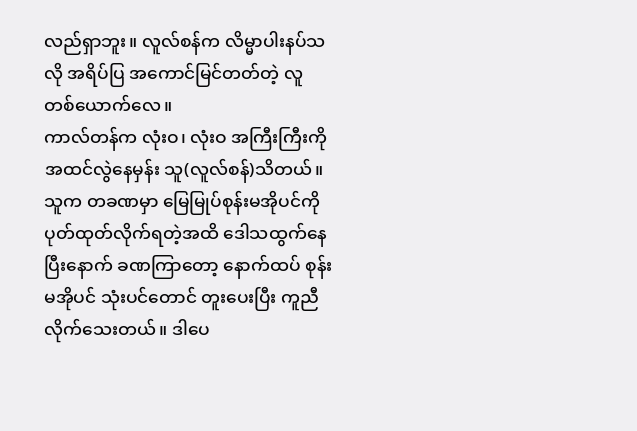လည်ရှာဘူး။ လူလ်စန်က လိမ္မာပါးနပ်သလို အရိပ်ပြ အကောင်မြင်တတ်တဲ့ လူတစ်ယောက်လေ။
ကာလ်တန်က လုံးဝ၊ လုံးဝ အကြီးကြီးကို အထင်လွဲနေမှန်း သူ(လူလ်စန်)သိတယ်။ သူက တခဏမှာ မြေမြုပ်စုန်းမအိုပင်ကို ပုတ်ထုတ်လိုက်ရတဲ့အထိ ဒေါသထွက်နေပြီးနောက် ခဏကြာတော့ နောက်ထပ် စုန်းမအိုပင် သုံးပင်တောင် တူးပေးပြီး ကူညီလိုက်သေးတယ်။ ဒါပေ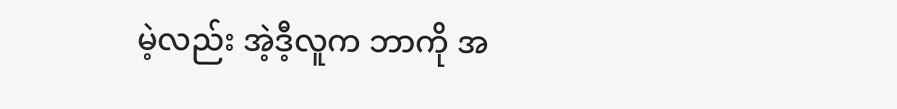မဲ့လည်း အဲ့ဒီ့လူက ဘာကို အ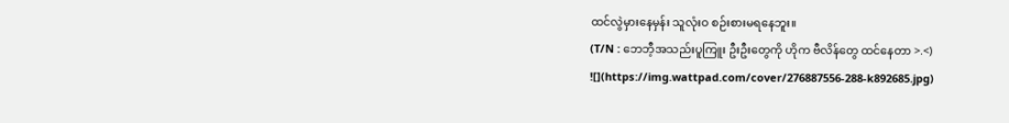ထင်လွဲမှားနေမှန်း သူလုံးဝ စဉ်းစားမရနေဘူး။
(T/N : ဘေဘီ့အသည်းပူကြူး ဦးဦးတွေကို ဟိုက ဗီလိန်တွေ ထင်နေတာ >.<)
![](https://img.wattpad.com/cover/276887556-288-k892685.jpg)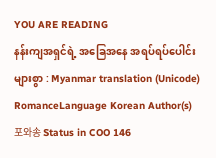YOU ARE READING
နန်းကျအရှင်ရဲ့ အခြေအနေ အရပ်ရပ်ပေါင်းများစွာ : Myanmar translation (Unicode)
RomanceLanguage Korean Author(s) 포와송 Status in COO 146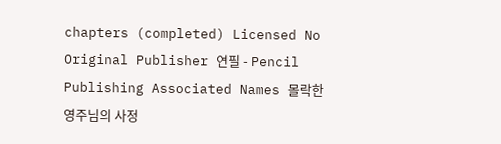chapters (completed) Licensed No Original Publisher 연필 - Pencil Publishing Associated Names 몰락한 영주님의 사정